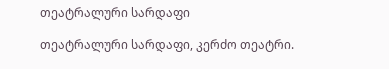თეატრალური სარდაფი

თეატრალური სარდაფი, კერძო თეატრი.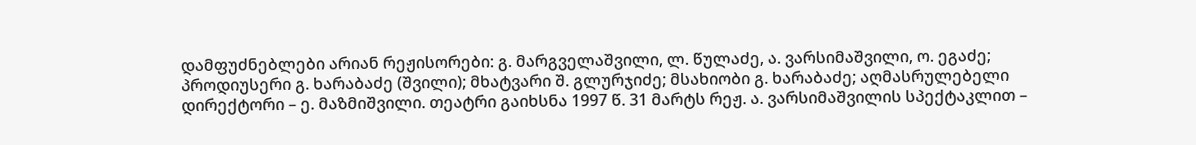დამფუძნებლები არიან რეჟისორები: გ. მარგველაშვილი, ლ. წულაძე, ა. ვარსიმაშვილი, ო. ეგაძე; პროდიუსერი გ. ხარაბაძე (შვილი); მხატვარი შ. გლურჯიძე; მსახიობი გ. ხარაბაძე; აღმასრულებელი დირექტორი – ე. მაზმიშვილი. თეატრი გაიხსნა 1997 წ. 31 მარტს რეჟ. ა. ვარსიმაშვილის სპექტაკლით –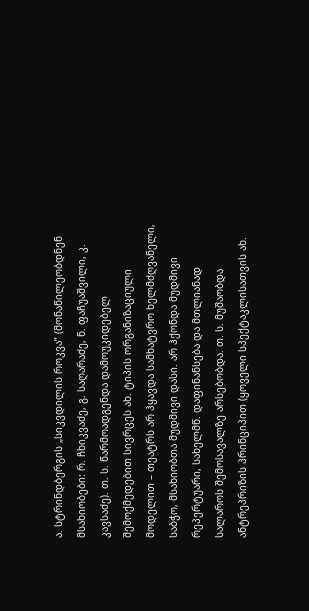ა. სტრინდბერგის „სიკვდილის როკვა” (მონაწილეობდნენ მსახიობები: რ. ჩხიკვაძე, გ. საღარაძე, ნ. ფაჩუაშვილი, კ. კავსაძე). თ. ს. წარმოადგენდა დამოუკიდებელ შემოქმედებით სივრცეს ახ. ტიპის ორგანიზაციული მოდელით – თეატრს არ ჰყავდა სამხატვრო ხელმძღვანელი, საბჭო, მსახიობთა მუდმივი დასი. არ ჰქონდა მუდმივი რეპერტუარი, სახელმწ. დაფინანსება და მთლიანად სალაროს შემოსავალზე არსებობდა. თ. ს. მუშაობდა ანტრეპრიზის პრინციპით (ყოველი სპექტაკლისათვის ახ.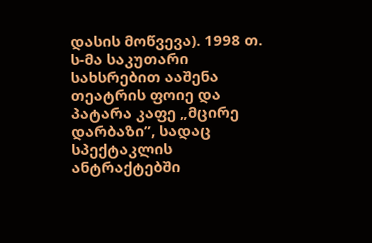დასის მოწვევა). 1998 თ. ს-მა საკუთარი სახსრებით ააშენა თეატრის ფოიე და პატარა კაფე „მცირე დარბაზი”, სადაც სპექტაკლის ანტრაქტებში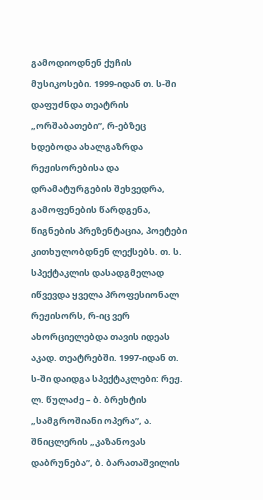გამოდიოდნენ ქუჩის მუსიკოსები. 1999-იდან თ. ს-ში დაფუძნდა თეატრის „ორშაბათები”, რ-ებზეც ხდებოდა ახალგაზრდა რეჟისორებისა და დრამატურგების შეხვედრა, გამოფენების წარდგენა, წიგნების პრეზენტაცია, პოეტები კითხულობდნენ ლექსებს. თ. ს. სპექტაკლის დასადგმელად იწვევდა ყველა პროფესიონალ რეჟისორს, რ-იც ვერ ახორციელებდა თავის იდეას აკად. თეატრებში. 1997-იდან თ. ს-ში დაიდგა სპექტაკლები: რეჟ. ლ. წულაძე – ბ. ბრეხტის „სამგროშიანი ოპერა”, ა. შნიცლერის „კაზანოვას დაბრუნება”, ბ. ბარათაშვილის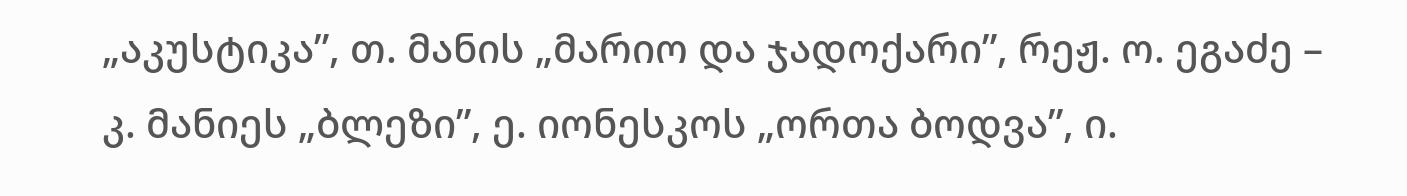„აკუსტიკა”, თ. მანის „მარიო და ჯადოქარი”, რეჟ. ო. ეგაძე – კ. მანიეს „ბლეზი”, ე. იონესკოს „ორთა ბოდვა”, ი.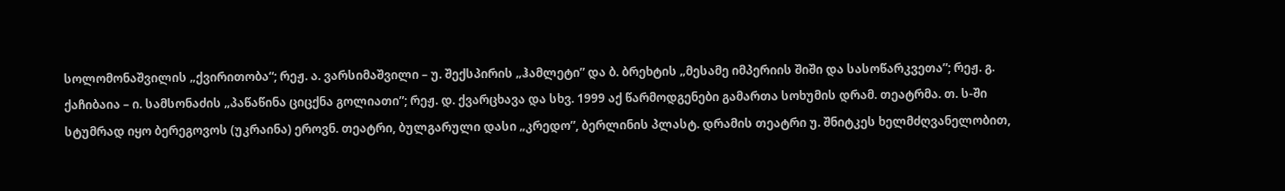სოლომონაშვილის „ქვირითობა“; რეჟ. ა. ვარსიმაშვილი – უ. შექსპირის „ჰამლეტი” და ბ. ბრეხტის „მესამე იმპერიის შიში და სასოწარკვეთა”; რეჟ. გ. ქაჩიბაია – ი. სამსონაძის „პაწაწინა ციცქნა გოლიათი”; რეჟ. დ. ქვარცხავა და სხვ. 1999 აქ წარმოდგენები გამართა სოხუმის დრამ. თეატრმა. თ. ს-ში სტუმრად იყო ბერეგოვოს (უკრაინა) ეროვნ. თეატრი, ბულგარული დასი „კრედო”, ბერლინის პლასტ. დრამის თეატრი უ. შნიტკეს ხელმძღვანელობით,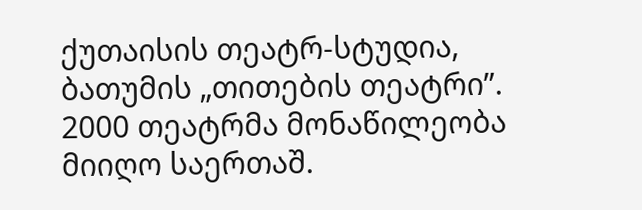ქუთაისის თეატრ-სტუდია, ბათუმის „თითების თეატრი”. 2000 თეატრმა მონაწილეობა მიიღო საერთაშ.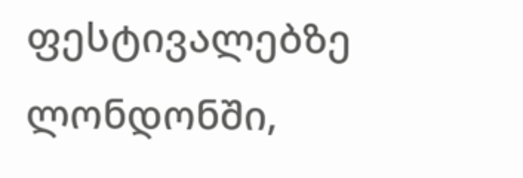ფესტივალებზე ლონდონში,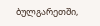ბულგარეთში,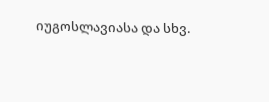იუგოსლავიასა და სხვ.